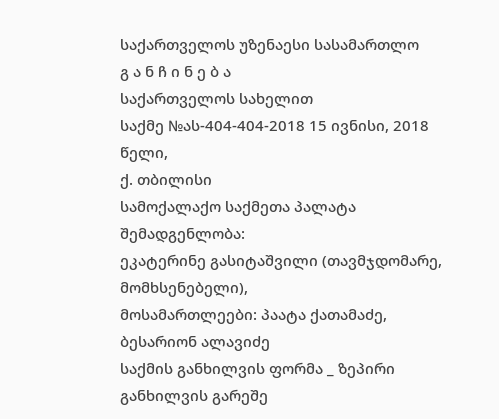საქართველოს უზენაესი სასამართლო
გ ა ნ ჩ ი ნ ე ბ ა
საქართველოს სახელით
საქმე №ას-404-404-2018 15 ივნისი, 2018 წელი,
ქ. თბილისი
სამოქალაქო საქმეთა პალატა
შემადგენლობა:
ეკატერინე გასიტაშვილი (თავმჯდომარე, მომხსენებელი),
მოსამართლეები: პაატა ქათამაძე,
ბესარიონ ალავიძე
საქმის განხილვის ფორმა _ ზეპირი განხილვის გარეშე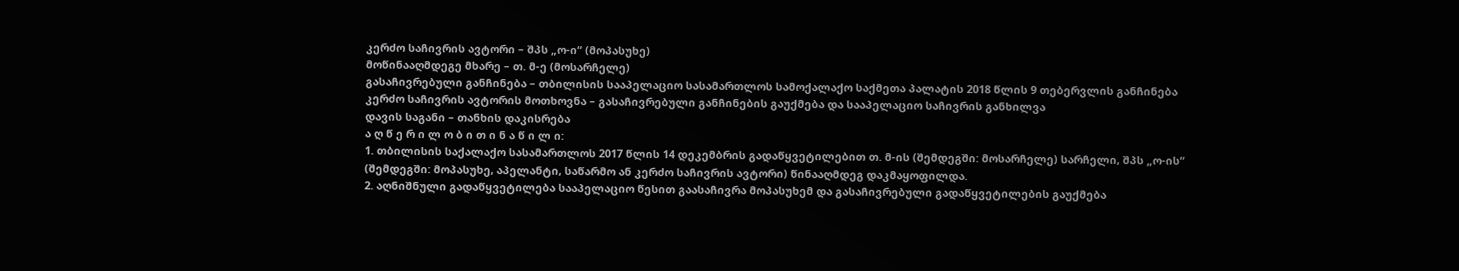კერძო საჩივრის ავტორი – შპს „ო-ი“ (მოპასუხე)
მოწინააღმდეგე მხარე – თ. მ-ე (მოსარჩელე)
გასაჩივრებული განჩინება – თბილისის სააპელაციო სასამართლოს სამოქალაქო საქმეთა პალატის 2018 წლის 9 თებერვლის განჩინება
კერძო საჩივრის ავტორის მოთხოვნა – გასაჩივრებული განჩინების გაუქმება და სააპელაციო საჩივრის განხილვა
დავის საგანი – თანხის დაკისრება
ა ღ წ ე რ ი ლ ო ბ ი თ ი ნ ა წ ი ლ ი:
1. თბილისის საქალაქო სასამართლოს 2017 წლის 14 დეკემბრის გადაწყვეტილებით თ. მ-ის (შემდეგში: მოსარჩელე) სარჩელი, შპს „ო-ის“ (შემდეგში: მოპასუხე, აპელანტი, საწარმო ან კერძო საჩივრის ავტორი) წინააღმდეგ დაკმაყოფილდა.
2. აღნიშნული გადაწყვეტილება სააპელაციო წესით გაასაჩივრა მოპასუხემ და გასაჩივრებული გადაწყვეტილების გაუქმება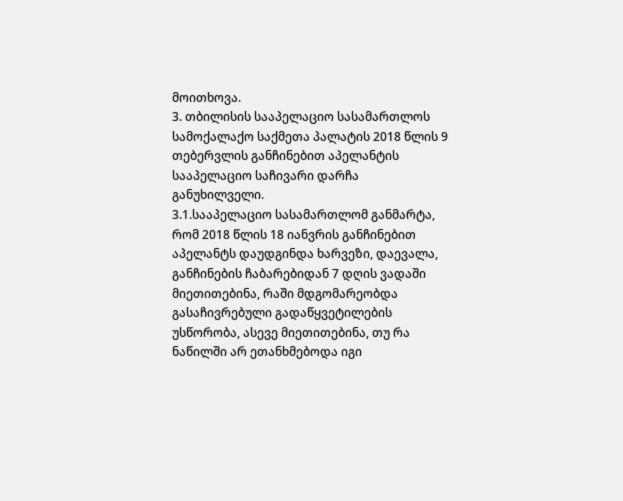მოითხოვა.
3. თბილისის სააპელაციო სასამართლოს სამოქალაქო საქმეთა პალატის 2018 წლის 9 თებერვლის განჩინებით აპელანტის სააპელაციო საჩივარი დარჩა განუხილველი.
3.1.სააპელაციო სასამართლომ განმარტა, რომ 2018 წლის 18 იანვრის განჩინებით აპელანტს დაუდგინდა ხარვეზი, დაევალა, განჩინების ჩაბარებიდან 7 დღის ვადაში მიეთითებინა, რაში მდგომარეობდა გასაჩივრებული გადაწყვეტილების უსწორობა, ასევე მიეთითებინა, თუ რა ნაწილში არ ეთანხმებოდა იგი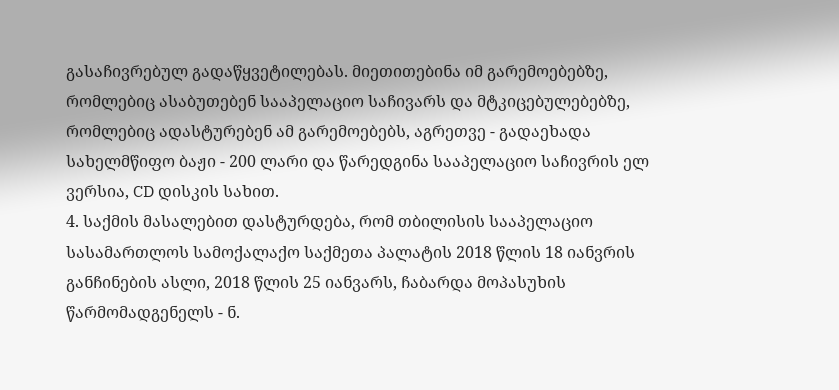გასაჩივრებულ გადაწყვეტილებას. მიეთითებინა იმ გარემოებებზე, რომლებიც ასაბუთებენ სააპელაციო საჩივარს და მტკიცებულებებზე, რომლებიც ადასტურებენ ამ გარემოებებს, აგრეთვე - გადაეხადა სახელმწიფო ბაჟი - 200 ლარი და წარედგინა სააპელაციო საჩივრის ელ ვერსია, CD დისკის სახით.
4. საქმის მასალებით დასტურდება, რომ თბილისის სააპელაციო სასამართლოს სამოქალაქო საქმეთა პალატის 2018 წლის 18 იანვრის განჩინების ასლი, 2018 წლის 25 იანვარს, ჩაბარდა მოპასუხის წარმომადგენელს - ნ.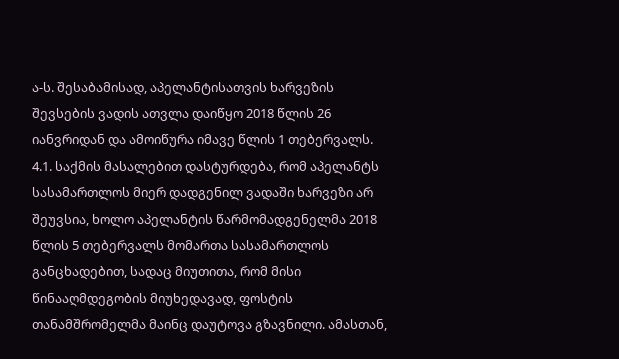ა-ს. შესაბამისად, აპელანტისათვის ხარვეზის შევსების ვადის ათვლა დაიწყო 2018 წლის 26 იანვრიდან და ამოიწურა იმავე წლის 1 თებერვალს.
4.1. საქმის მასალებით დასტურდება, რომ აპელანტს სასამართლოს მიერ დადგენილ ვადაში ხარვეზი არ შეუვსია, ხოლო აპელანტის წარმომადგენელმა 2018 წლის 5 თებერვალს მომართა სასამართლოს განცხადებით, სადაც მიუთითა, რომ მისი წინააღმდეგობის მიუხედავად, ფოსტის თანამშრომელმა მაინც დაუტოვა გზავნილი. ამასთან,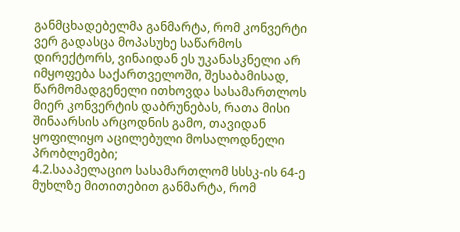განმცხადებელმა განმარტა, რომ კონვერტი ვერ გადასცა მოპასუხე საწარმოს დირექტორს, ვინაიდან ეს უკანასკნელი არ იმყოფება საქართველოში, შესაბამისად, წარმომადგენელი ითხოვდა სასამართლოს მიერ კონვერტის დაბრუნებას, რათა მისი შინაარსის არცოდნის გამო, თავიდან ყოფილიყო აცილებული მოსალოდნელი პრობლემები;
4.2.სააპელაციო სასამართლომ სსსკ-ის 64-ე მუხლზე მითითებით განმარტა, რომ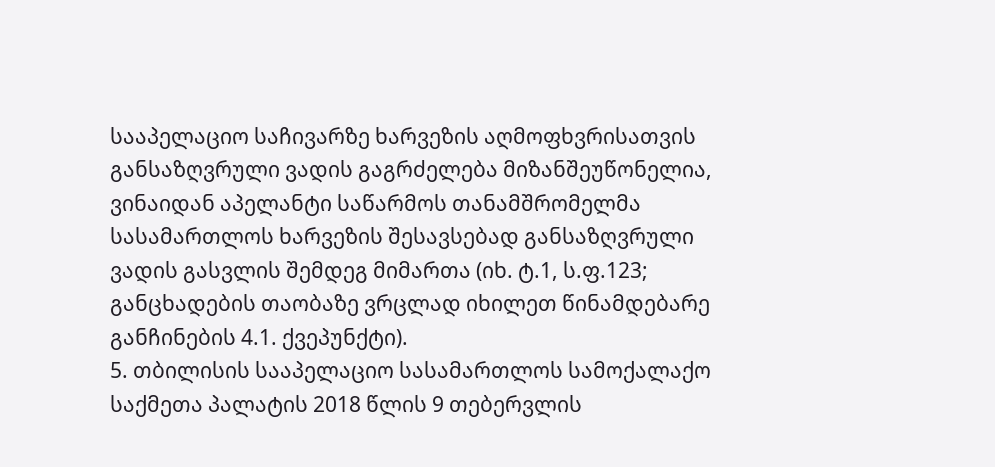სააპელაციო საჩივარზე ხარვეზის აღმოფხვრისათვის განსაზღვრული ვადის გაგრძელება მიზანშეუწონელია, ვინაიდან აპელანტი საწარმოს თანამშრომელმა სასამართლოს ხარვეზის შესავსებად განსაზღვრული ვადის გასვლის შემდეგ მიმართა (იხ. ტ.1, ს.ფ.123; განცხადების თაობაზე ვრცლად იხილეთ წინამდებარე განჩინების 4.1. ქვეპუნქტი).
5. თბილისის სააპელაციო სასამართლოს სამოქალაქო საქმეთა პალატის 2018 წლის 9 თებერვლის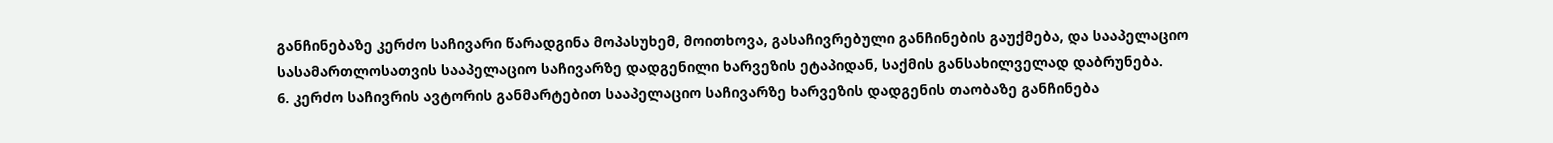განჩინებაზე კერძო საჩივარი წარადგინა მოპასუხემ, მოითხოვა, გასაჩივრებული განჩინების გაუქმება, და სააპელაციო სასამართლოსათვის სააპელაციო საჩივარზე დადგენილი ხარვეზის ეტაპიდან, საქმის განსახილველად დაბრუნება.
6. კერძო საჩივრის ავტორის განმარტებით სააპელაციო საჩივარზე ხარვეზის დადგენის თაობაზე განჩინება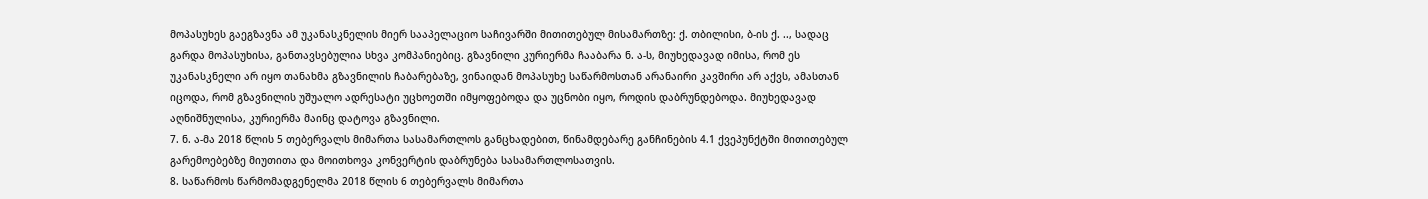მოპასუხეს გაეგზავნა ამ უკანასკნელის მიერ სააპელაციო საჩივარში მითითებულ მისამართზე: ქ. თბილისი, ბ-ის ქ. .., სადაც გარდა მოპასუხისა, განთავსებულია სხვა კომპანიებიც. გზავნილი კურიერმა ჩააბარა ნ. ა-ს, მიუხედავად იმისა, რომ ეს უკანასკნელი არ იყო თანახმა გზავნილის ჩაბარებაზე, ვინაიდან მოპასუხე საწარმოსთან არანაირი კავშირი არ აქვს, ამასთან იცოდა, რომ გზავნილის უშუალო ადრესატი უცხოეთში იმყოფებოდა და უცნობი იყო, როდის დაბრუნდებოდა. მიუხედავად აღნიშნულისა, კურიერმა მაინც დატოვა გზავნილი.
7. ნ. ა-მა 2018 წლის 5 თებერვალს მიმართა სასამართლოს განცხადებით, წინამდებარე განჩინების 4.1 ქვეპუნქტში მითითებულ გარემოებებზე მიუთითა და მოითხოვა კონვერტის დაბრუნება სასამართლოსათვის.
8. საწარმოს წარმომადგენელმა 2018 წლის 6 თებერვალს მიმართა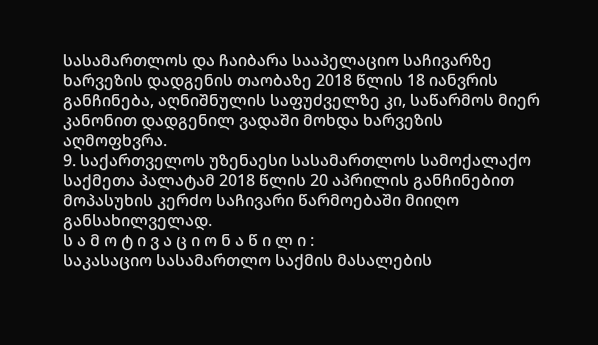სასამართლოს და ჩაიბარა სააპელაციო საჩივარზე ხარვეზის დადგენის თაობაზე 2018 წლის 18 იანვრის განჩინება, აღნიშნულის საფუძველზე კი, საწარმოს მიერ კანონით დადგენილ ვადაში მოხდა ხარვეზის აღმოფხვრა.
9. საქართველოს უზენაესი სასამართლოს სამოქალაქო საქმეთა პალატამ 2018 წლის 20 აპრილის განჩინებით მოპასუხის კერძო საჩივარი წარმოებაში მიიღო განსახილველად.
ს ა მ ო ტ ი ვ ა ც ი ო ნ ა წ ი ლ ი :
საკასაციო სასამართლო საქმის მასალების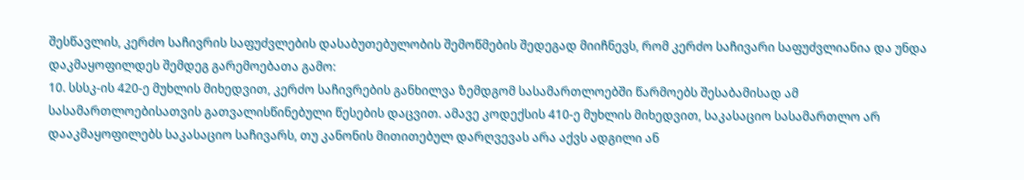შესწავლის, კერძო საჩივრის საფუძვლების დასაბუთებულობის შემოწმების შედეგად მიიჩნევს, რომ კერძო საჩივარი საფუძვლიანია და უნდა დაკმაყოფილდეს შემდეგ გარემოებათა გამო:
10. სსსკ-ის 420-ე მუხლის მიხედვით, კერძო საჩივრების განხილვა ზემდგომ სასამართლოებში წარმოებს შესაბამისად ამ სასამართლოებისათვის გათვალისწინებული წესების დაცვით. ამავე კოდექსის 410-ე მუხლის მიხედვით, საკასაციო სასამართლო არ დააკმაყოფილებს საკასაციო საჩივარს, თუ კანონის მითითებულ დარღვევას არა აქვს ადგილი ან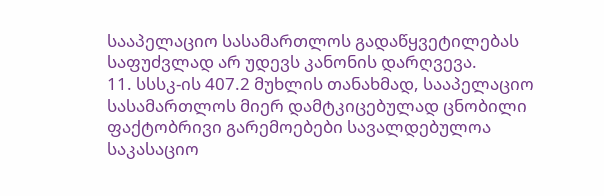სააპელაციო სასამართლოს გადაწყვეტილებას საფუძვლად არ უდევს კანონის დარღვევა.
11. სსსკ-ის 407.2 მუხლის თანახმად, სააპელაციო სასამართლოს მიერ დამტკიცებულად ცნობილი ფაქტობრივი გარემოებები სავალდებულოა საკასაციო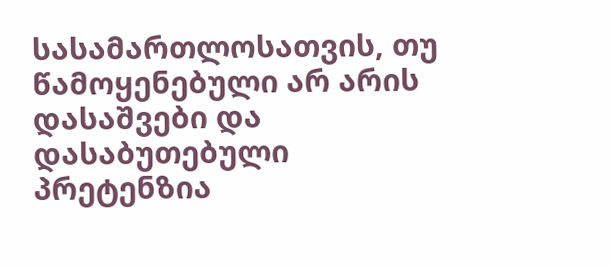სასამართლოსათვის, თუ წამოყენებული არ არის დასაშვები და დასაბუთებული პრეტენზია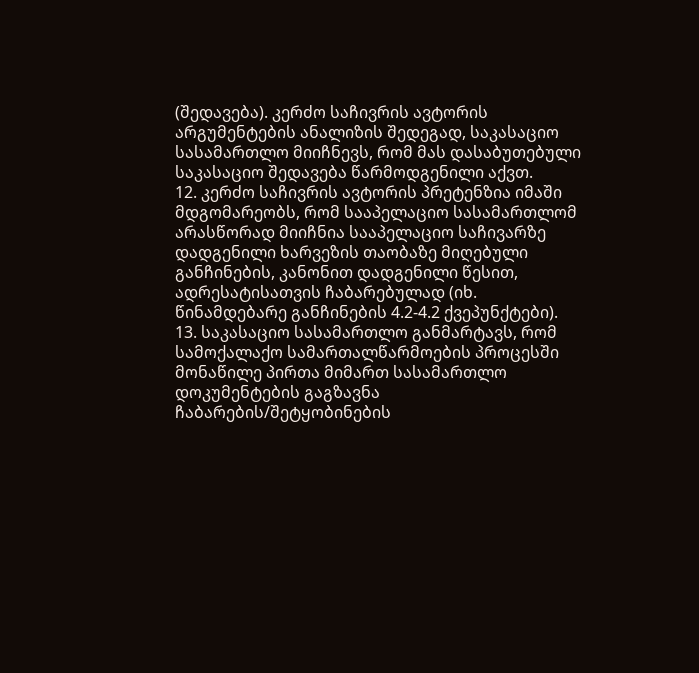(შედავება). კერძო საჩივრის ავტორის არგუმენტების ანალიზის შედეგად, საკასაციო სასამართლო მიიჩნევს, რომ მას დასაბუთებული საკასაციო შედავება წარმოდგენილი აქვთ.
12. კერძო საჩივრის ავტორის პრეტენზია იმაში მდგომარეობს, რომ სააპელაციო სასამართლომ არასწორად მიიჩნია სააპელაციო საჩივარზე დადგენილი ხარვეზის თაობაზე მიღებული განჩინების, კანონით დადგენილი წესით, ადრესატისათვის ჩაბარებულად (იხ. წინამდებარე განჩინების 4.2-4.2 ქვეპუნქტები).
13. საკასაციო სასამართლო განმარტავს, რომ სამოქალაქო სამართალწარმოების პროცესში მონაწილე პირთა მიმართ სასამართლო დოკუმენტების გაგზავნა ჩაბარების/შეტყობინების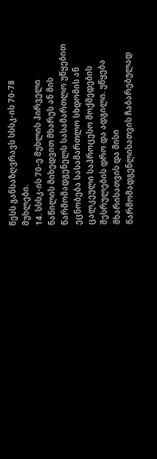წესს განსაზღვრავს სსსკ-ის 70-78 მუხლები.
14. სსსკ-ის 70-ე მუხლის პირველი ნაწილის მიხედვით მხარეს ან მის წარმომადგენელს სასამართლო უწყებით ეცნობება სასამართლო სხდომის ან ცალკეული საპროცესო მოქმედების შესრულების დრო და ადგილი. უწყება მხარისათვის და მისი წარმომადგენლისათვის ჩაბარებულად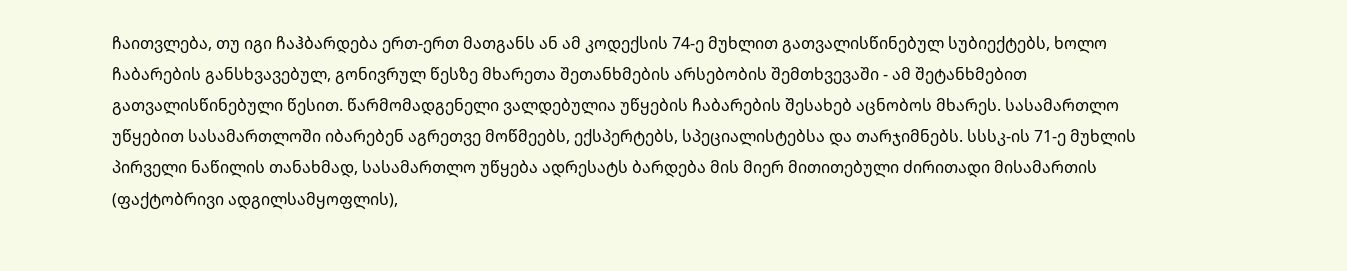ჩაითვლება, თუ იგი ჩაჰბარდება ერთ-ერთ მათგანს ან ამ კოდექსის 74-ე მუხლით გათვალისწინებულ სუბიექტებს, ხოლო ჩაბარების განსხვავებულ, გონივრულ წესზე მხარეთა შეთანხმების არსებობის შემთხვევაში - ამ შეტანხმებით გათვალისწინებული წესით. წარმომადგენელი ვალდებულია უწყების ჩაბარების შესახებ აცნობოს მხარეს. სასამართლო უწყებით სასამართლოში იბარებენ აგრეთვე მოწმეებს, ექსპერტებს, სპეციალისტებსა და თარჯიმნებს. სსსკ-ის 71-ე მუხლის პირველი ნაწილის თანახმად, სასამართლო უწყება ადრესატს ბარდება მის მიერ მითითებული ძირითადი მისამართის (ფაქტობრივი ადგილსამყოფლის),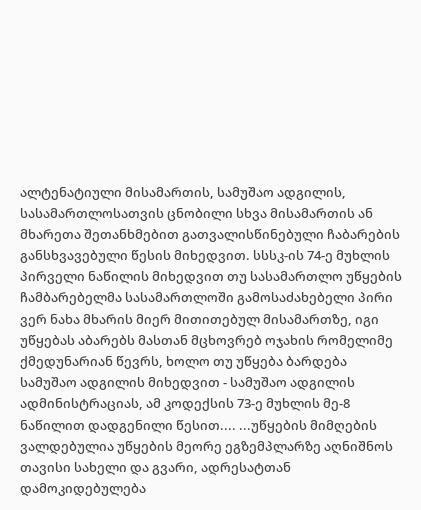ალტენატიული მისამართის, სამუშაო ადგილის, სასამართლოსათვის ცნობილი სხვა მისამართის ან მხარეთა შეთანხმებით გათვალისწინებული ჩაბარების განსხვავებული წესის მიხედვით. სსსკ-ის 74-ე მუხლის პირველი ნაწილის მიხედვით თუ სასამართლო უწყების ჩამბარებელმა სასამართლოში გამოსაძახებელი პირი ვერ ნახა მხარის მიერ მითითებულ მისამართზე, იგი უწყებას აბარებს მასთან მცხოვრებ ოჯახის რომელიმე ქმედუნარიან წევრს, ხოლო თუ უწყება ბარდება სამუშაო ადგილის მიხედვით - სამუშაო ადგილის ადმინისტრაციას, ამ კოდექსის 73-ე მუხლის მე-8 ნაწილით დადგენილი წესით.... ...უწყების მიმღების ვალდებულია უწყების მეორე ეგზემპლარზე აღნიშნოს თავისი სახელი და გვარი, ადრესატთან დამოკიდებულება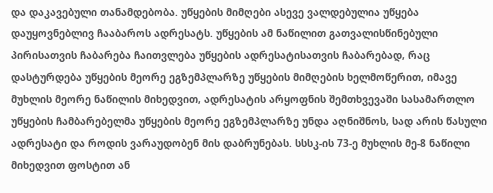და დაკავებული თანამდებობა. უწყების მიმღები ასევე ვალდებულია უწყება დაუყოვნებლივ ჩააბაროს ადრესატს. უწყების ამ ნაწილით გათვალისწინებული პირისათვის ჩაბარება ჩაითვლება უწყების ადრესატისათვის ჩაბარებად, რაც დასტურდება უწყების მეორე ეგზემპლარზე უწყების მიმღების ხელმოწერით, იმავე მუხლის მეორე ნაწილის მიხედვით, ადრესატის არყოფნის შემთხვევაში სასამართლო უწყების ჩამბარებელმა უწყების მეორე ეგზემპლარზე უნდა აღნიშნოს, სად არის წასული ადრესატი და როდის ვარაუდობენ მის დაბრუნებას. სსსკ-ის 73-ე მუხლის მე-8 ნაწილი მიხედვით ფოსტით ან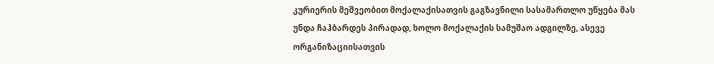კურიერის მეშვეობით მოქალაქისათვის გაგზავნილი სასამართლო უწყება მას უნდა ჩაჰბარდეს პირადად, ხოლო მოქალაქის სამუშაო ადგილზე, ასევე ორგანიზაციისათვის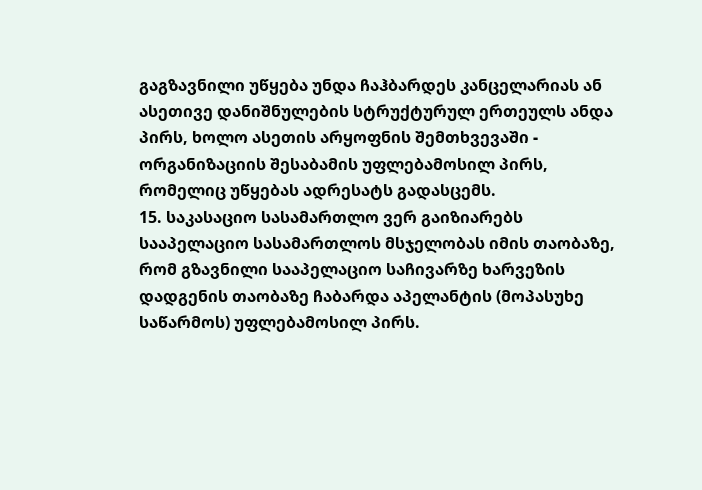გაგზავნილი უწყება უნდა ჩაჰბარდეს კანცელარიას ან ასეთივე დანიშნულების სტრუქტურულ ერთეულს ანდა პირს, ხოლო ასეთის არყოფნის შემთხვევაში - ორგანიზაციის შესაბამის უფლებამოსილ პირს, რომელიც უწყებას ადრესატს გადასცემს.
15. საკასაციო სასამართლო ვერ გაიზიარებს სააპელაციო სასამართლოს მსჯელობას იმის თაობაზე, რომ გზავნილი სააპელაციო საჩივარზე ხარვეზის დადგენის თაობაზე ჩაბარდა აპელანტის (მოპასუხე საწარმოს) უფლებამოსილ პირს.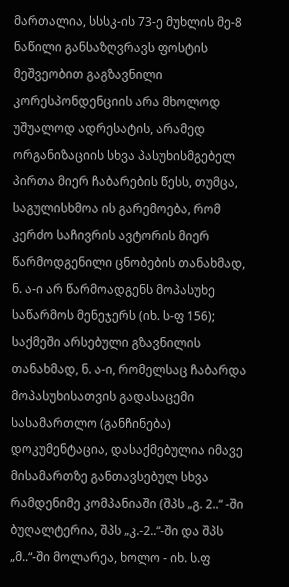მართალია, სსსკ-ის 73-ე მუხლის მე-8 ნაწილი განსაზღვრავს ფოსტის მეშვეობით გაგზავნილი კორესპონდენციის არა მხოლოდ უშუალოდ ადრესატის, არამედ ორგანიზაციის სხვა პასუხისმგებელ პირთა მიერ ჩაბარების წესს, თუმცა, საგულისხმოა ის გარემოება, რომ კერძო საჩივრის ავტორის მიერ წარმოდგენილი ცნობების თანახმად, ნ. ა-ი არ წარმოადგენს მოპასუხე საწარმოს მენეჯერს (იხ. ს-ფ 156); საქმეში არსებული გზავნილის თანახმად, ნ. ა-ი, რომელსაც ჩაბარდა მოპასუხისათვის გადასაცემი სასამართლო (განჩინება) დოკუმენტაცია, დასაქმებულია იმავე მისამართზე განთავსებულ სხვა რამდენიმე კომპანიაში (შპს „გ. 2..“ -ში ბუღალტერია, შპს „კ.-2..“-ში და შპს „მ..“-ში მოლარეა, ხოლო - იხ. ს.ფ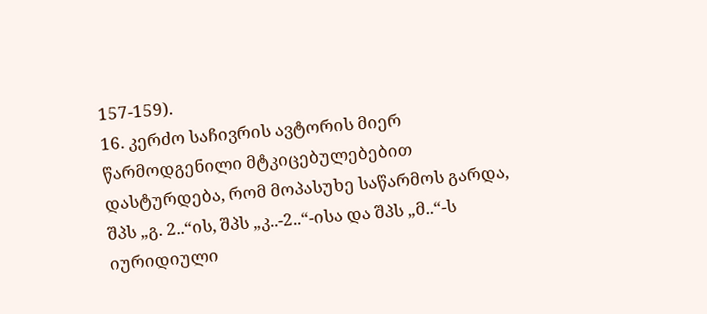157-159).
16. კერძო საჩივრის ავტორის მიერ წარმოდგენილი მტკიცებულებებით დასტურდება, რომ მოპასუხე საწარმოს გარდა, შპს „გ. 2..“ის, შპს „კ..-2..“-ისა და შპს „მ..“-ს იურიდიული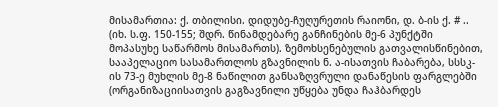მისამართია: ქ. თბილისი. დიდუბე-ჩუღურეთის რაიონი, დ. ბ-ის ქ. # .. (იხ. ს.ფ. 150-155; შდრ. წინამდებარე განჩინების მე-6 პუნქტში მოპასუხე საწარმოს მისამართს). ზემოხსენებულის გათვალისწინებით, სააპელაციო სასამართლოს გზავნილის ნ. ა-ისათვის ჩაბარება, სსსკ-ის 73-ე მუხლის მე-8 ნაწილით განსაზღვრული დანაწესის ფარგლებში (ორგანიზაციისათვის გაგზავნილი უწყება უნდა ჩაჰბარდეს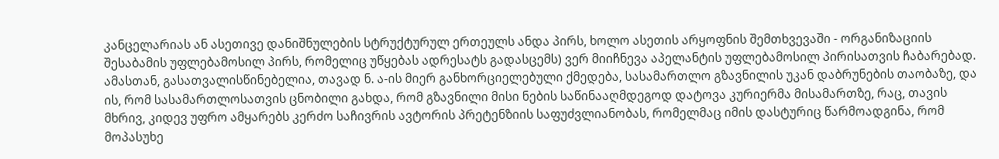კანცელარიას ან ასეთივე დანიშნულების სტრუქტურულ ერთეულს ანდა პირს, ხოლო ასეთის არყოფნის შემთხვევაში - ორგანიზაციის შესაბამის უფლებამოსილ პირს, რომელიც უწყებას ადრესატს გადასცემს) ვერ მიიჩნევა აპელანტის უფლებამოსილ პირისათვის ჩაბარებად. ამასთან, გასათვალისწინებელია, თავად ნ. ა-ის მიერ განხორციელებული ქმედება, სასამართლო გზავნილის უკან დაბრუნების თაობაზე, და ის, რომ სასამართლოსათვის ცნობილი გახდა, რომ გზავნილი მისი ნების საწინააღმდეგოდ დატოვა კურიერმა მისამართზე, რაც, თავის მხრივ, კიდევ უფრო ამყარებს კერძო საჩივრის ავტორის პრეტენზიის საფუძვლიანობას, რომელმაც იმის დასტურიც წარმოადგინა, რომ მოპასუხე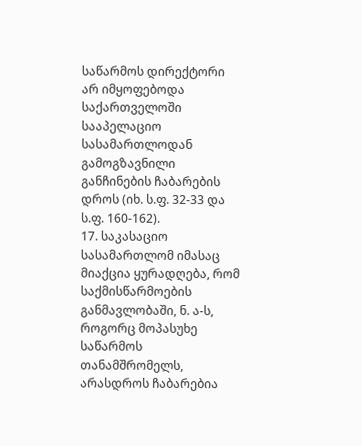საწარმოს დირექტორი არ იმყოფებოდა საქართველოში სააპელაციო სასამართლოდან გამოგზავნილი განჩინების ჩაბარების დროს (იხ. ს.ფ. 32-33 და ს.ფ. 160-162).
17. საკასაციო სასამართლომ იმასაც მიაქცია ყურადღება, რომ საქმისწარმოების განმავლობაში, ნ. ა-ს, როგორც მოპასუხე საწარმოს თანამშრომელს, არასდროს ჩაბარებია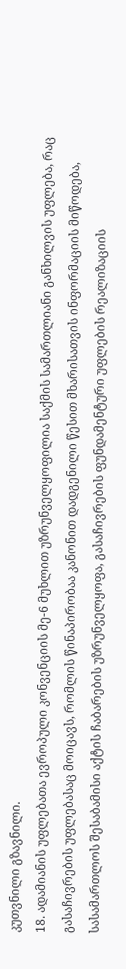კუთვნილი გზავნილი.
18. ადამიანის უფლებათა ევროპული კონვენციის მე-6 მუხლით უზრუნველყოფილია საქმის სამართლიანი განხილვის უფლება, რაც გასაჩივრების უფლებასაც მოიცავს, რომლის წინაპირობაა კანონით დადგენილი წესით მხარისათვის ინფორმაციის მიწოდება, სასამართლოს შესაბამისი აქტის ჩაბარების უზრუნველყოფა, გასაჩივრების ფუნდამენტური უფლების რეალიზაციის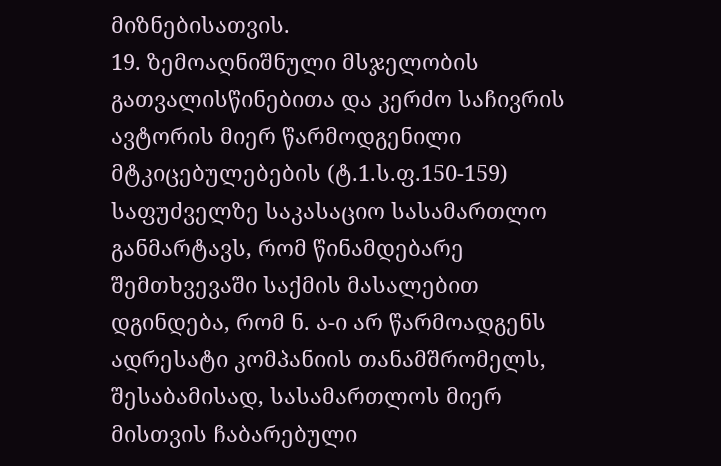მიზნებისათვის.
19. ზემოაღნიშნული მსჯელობის გათვალისწინებითა და კერძო საჩივრის ავტორის მიერ წარმოდგენილი მტკიცებულებების (ტ.1.ს.ფ.150-159) საფუძველზე საკასაციო სასამართლო განმარტავს, რომ წინამდებარე შემთხვევაში საქმის მასალებით დგინდება, რომ ნ. ა-ი არ წარმოადგენს ადრესატი კომპანიის თანამშრომელს, შესაბამისად, სასამართლოს მიერ მისთვის ჩაბარებული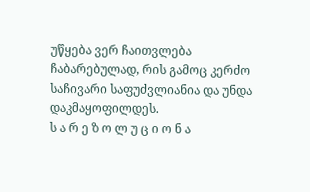უწყება ვერ ჩაითვლება ჩაბარებულად, რის გამოც კერძო საჩივარი საფუძვლიანია და უნდა დაკმაყოფილდეს.
ს ა რ ე ზ ო ლ უ ც ი ო ნ ა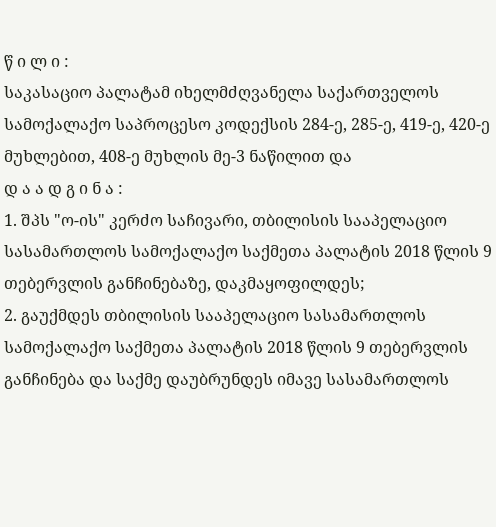წ ი ლ ი :
საკასაციო პალატამ იხელმძღვანელა საქართველოს სამოქალაქო საპროცესო კოდექსის 284-ე, 285-ე, 419-ე, 420-ე მუხლებით, 408-ე მუხლის მე-3 ნაწილით და
დ ა ა დ გ ი ნ ა :
1. შპს "ო-ის" კერძო საჩივარი, თბილისის სააპელაციო სასამართლოს სამოქალაქო საქმეთა პალატის 2018 წლის 9 თებერვლის განჩინებაზე, დაკმაყოფილდეს;
2. გაუქმდეს თბილისის სააპელაციო სასამართლოს სამოქალაქო საქმეთა პალატის 2018 წლის 9 თებერვლის განჩინება და საქმე დაუბრუნდეს იმავე სასამართლოს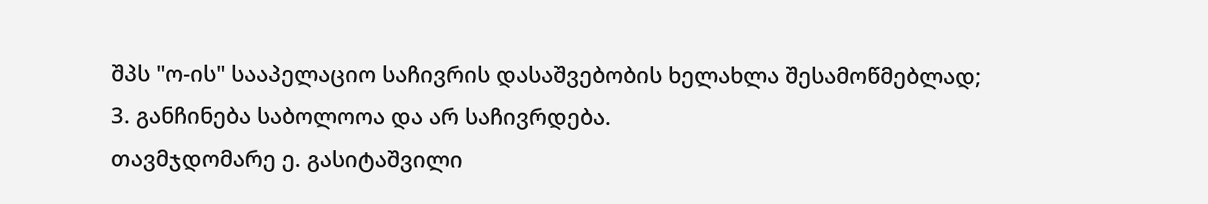შპს "ო-ის" სააპელაციო საჩივრის დასაშვებობის ხელახლა შესამოწმებლად;
3. განჩინება საბოლოოა და არ საჩივრდება.
თავმჯდომარე ე. გასიტაშვილი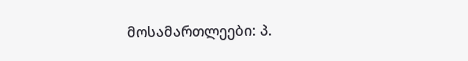მოსამართლეები: პ.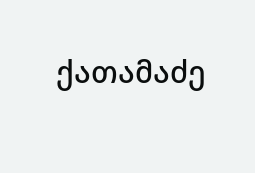ქათამაძე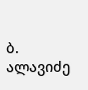ბ. ალავიძე